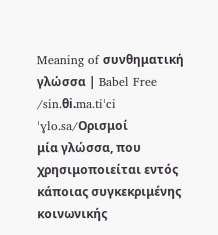Meaning of συνθηματική γλώσσα | Babel Free
/sin.θi.ma.tiˈci ˈɣlo.sa/Ορισμοί
μία γλώσσα, που χρησιμοποιείται εντός κάποιας συγκεκριμένης κοινωνικής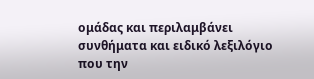ομάδας και περιλαμβάνει συνθήματα και ειδικό λεξιλόγιο που την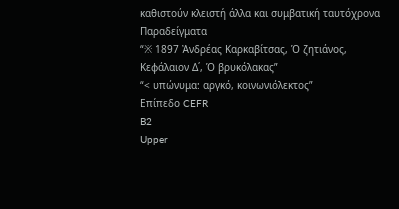καθιστούν κλειστή άλλα και συμβατική ταυτόχρονα
Παραδείγματα
“※ 1897 Ἀνδρέας Καρκαβίτσας, Ὁ ζητιάνος, Κεφάλαιον Δ΄, Ὁ βρυκόλακας”
“< υπώνυμα: αργκό, κοινωνιόλεκτος”
Επίπεδο CEFR
B2
Upper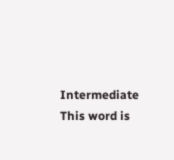Intermediate
This word is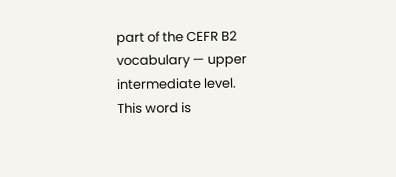part of the CEFR B2 vocabulary — upper intermediate level.
This word is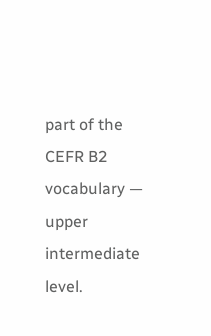part of the CEFR B2 vocabulary — upper intermediate level.